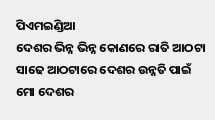ପିଏମଇଣ୍ଡିଆ
ଦେଶର ଭିନ୍ନ ଭିନ୍ନ କୋଣରେ ରାତି ଆଠଟା ସାଢେ ଆଠଟାରେ ଦେଶର ଉନ୍ନତି ପାଇଁ ମୋ ଦେଶର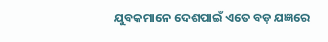ଯୁବକମାନେ ଦେଶପାଇଁ ଏତେ ବଡ଼ ଯଜ୍ଞରେ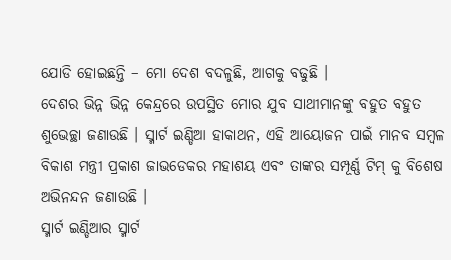ଯୋଡି ହୋଇଛନ୍ତି – ମୋ ଦେଶ ବଦଳୁଛି, ଆଗକୁ ବଢୁଛି ।
ଦେଶର ଭିନ୍ନ ଭିନ୍ନ କେନ୍ଦ୍ରରେ ଉପସ୍ଥିତ ମୋର ଯୁବ ସାଥୀମାନଙ୍କୁ ବହୁତ ବହୁତ ଶୁଭେଚ୍ଛା ଜଣାଉଛି । ସ୍ମାର୍ଟ ଇଣ୍ଡିଆ ହାକାଥନ, ଏହି ଆୟୋଜନ ପାଇଁ ମାନବ ସମ୍ବଳ ବିକାଶ ମନ୍ତ୍ରୀ ପ୍ରକାଶ ଜାଭଡେକର ମହାଶୟ ଏବଂ ତାଙ୍କର ସମ୍ପୂର୍ଣ୍ଣ ଟିମ୍ କୁ ବିଶେଷ ଅଭିନନ୍ଦନ ଜଣାଉଛି ।
ସ୍ମାର୍ଟ ଇଣ୍ଡିଆର ସ୍ମାର୍ଟ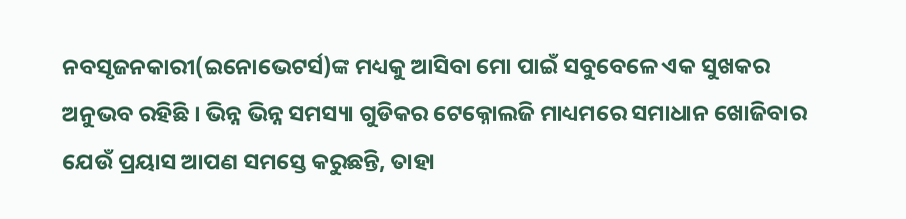ନବସୃଜନକାରୀ(ଇନୋଭେଟର୍ସ)ଙ୍କ ମଧ୍ୟକୁ ଆସିବା ମୋ ପାଇଁ ସବୁବେଳେ ଏକ ସୁଖକର ଅନୁଭବ ରହିଛି । ଭିନ୍ନ ଭିନ୍ନ ସମସ୍ୟା ଗୁଡିକର ଟେକ୍ନୋଲଜି ମାଧ୍ୟମରେ ସମାଧାନ ଖୋଜିବାର ଯେଉଁ ପ୍ରୟାସ ଆପଣ ସମସ୍ତେ କରୁଛନ୍ତି, ତାହା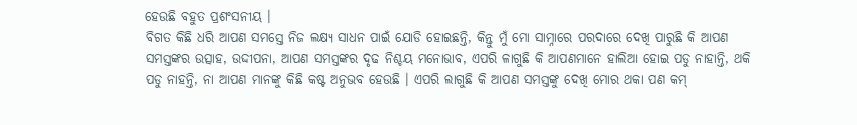ହେଉଛି ବହୁତ ପ୍ରଶଂସନୀୟ ।
ବିଗତ କିଛି ଧରି ଆପଣ ସମସ୍ତେ ନିଜ ଲକ୍ଷ୍ୟ ସାଧନ ପାଇଁ ଯୋଡି ହୋଇଛନ୍ତି, କିନ୍ତୁ ମୁଁ ମୋ ସାମ୍ନାରେ ପରଦାରେ ଦେଖି ପାରୁଛି କି ଆପଣ ସମସ୍ତଙ୍କର ଉତ୍ସାହ, ଉଦ୍ଦୀପନା, ଆପଣ ସମସ୍ତଙ୍କର ଦୃଢ ନିଶ୍ଚୟ ମନୋଭାବ, ଏପରି ଳାଗୁଛି କି ଆପଣମାନେ ହାଲିଆ ହୋଇ ପଡୁ ନାହାନ୍ତି, ଥକି ପଡୁ ନାହନ୍ତି, ନା ଆପଣ ମାନଙ୍କୁ କିଛି କଷ୍ଟ ଅନୁଭବ ହେଉଛି । ଏପରି ଲାଗୁଛି କି ଆପଣ ସମସ୍ତଙ୍କୁ ଦେଖି ମୋର ଥକା ପଣ କମ୍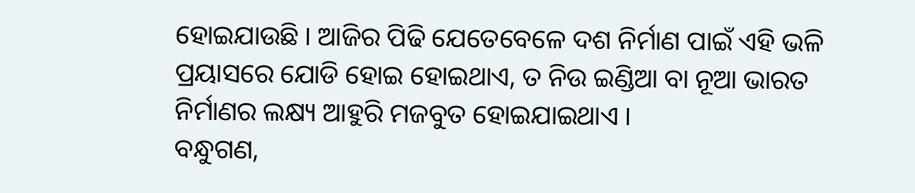ହୋଇଯାଉଛି । ଆଜିର ପିଢି ଯେତେବେଳେ ଦଶ ନିର୍ମାଣ ପାଇଁ ଏହି ଭଳି ପ୍ରୟାସରେ ଯୋଡି ହୋଇ ହୋଇଥାଏ, ତ ନିଉ ଇଣ୍ଡିଆ ବା ନୂଆ ଭାରତ ନିର୍ମାଣର ଲକ୍ଷ୍ୟ ଆହୁରି ମଜବୁତ ହୋଇଯାଇଥାଏ ।
ବନ୍ଧୁଗଣ,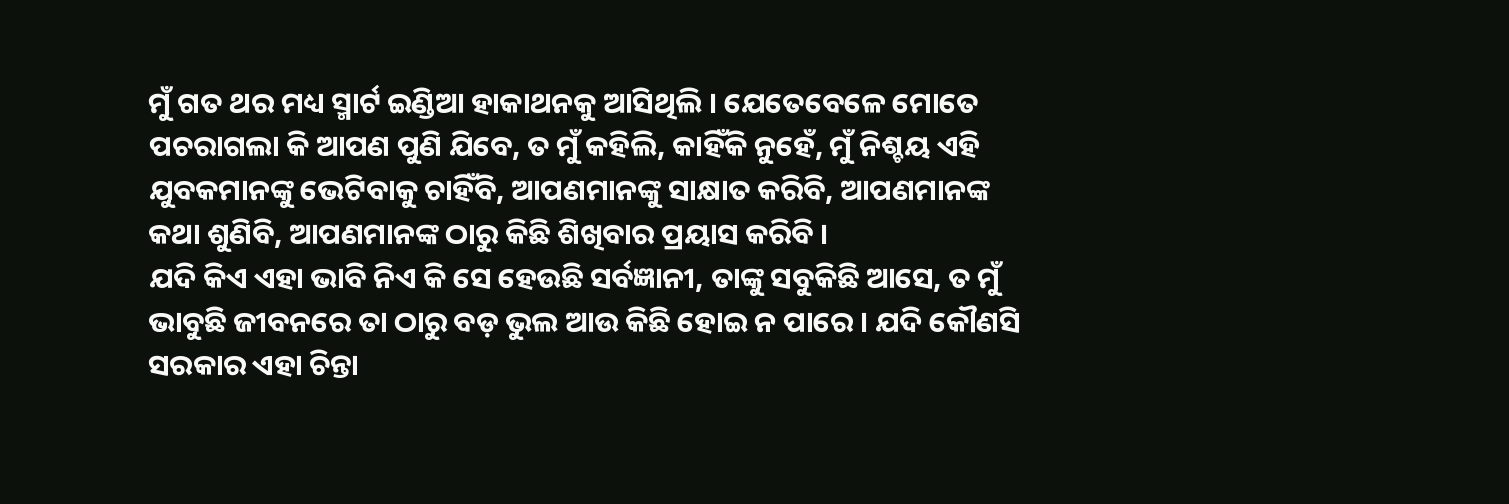ମୁଁ ଗତ ଥର ମଧ୍ୟ ସ୍ମାର୍ଟ ଇଣ୍ଡିଆ ହାକାଥନକୁ ଆସିଥିଲି । ଯେତେବେଳେ ମୋତେ ପଚରାଗଲା କି ଆପଣ ପୁଣି ଯିବେ, ତ ମୁଁ କହିଲି, କାହିଁକି ନୁହେଁ, ମୁଁ ନିଶ୍ଚୟ ଏହି ଯୁବକମାନଙ୍କୁ ଭେଟିବାକୁ ଚାହିଁବି, ଆପଣମାନଙ୍କୁ ସାକ୍ଷାତ କରିବି, ଆପଣମାନଙ୍କ କଥା ଶୁଣିବି, ଆପଣମାନଙ୍କ ଠାରୁ କିଛି ଶିଖିବାର ପ୍ରୟାସ କରିବି ।
ଯଦି କିଏ ଏହା ଭାବି ନିଏ କି ସେ ହେଉଛି ସର୍ବଜ୍ଞାନୀ, ତାଙ୍କୁ ସବୁକିଛି ଆସେ, ତ ମୁଁ ଭାବୁଛି ଜୀବନରେ ତା ଠାରୁ ବଡ଼ ଭୁଲ ଆଉ କିଛି ହୋଇ ନ ପାରେ । ଯଦି କୌଣସି ସରକାର ଏହା ଚିନ୍ତା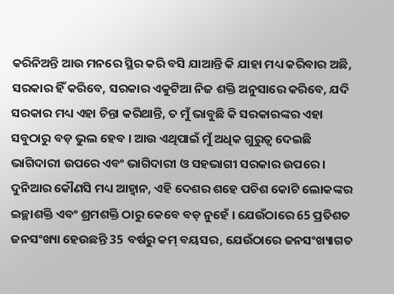କରିନିଅନ୍ତି ଆଉ ମନରେ ସ୍ଥିର କରି ବସି ଯାଆନ୍ତି କି ଯାହା ମଧ୍ୟ କରିବାର ଅଛି, ସରକାର ହିଁ କରିବେ, ସରକାର ଏକୁଟିଆ ନିଜ ଶକ୍ତି ଅନୁସାରେ କରିବେ, ଯଦି ସରକାର ମଧ୍ୟ ଏହା ଚିନ୍ତା କରିଥାନ୍ତି, ତ ମୁଁ ଭାବୁଛି କି ସରକାରଙ୍କର ଏହା ସବୁଠାରୁ ବଡ଼ ଭୁଲ ହେବ । ଆଉ ଏଥିପାଇଁ ମୁଁ ଅଧିକ ଗୁରୁତ୍ୱ ଦେଇଛି ଭାଗିଦାରୀ ଉପରେ ଏବଂ ଭାଗିଦାରୀ ଓ ସହଭାଗୀ ସରକାର ଉପରେ ।
ଦୁନିଆର କୌଣସି ମଧ୍ୟ ଆହ୍ୱାନ, ଏହି ଦେଶର ଶହେ ପଚିଶ କୋଟି ଲୋକଙ୍କର ଇଚ୍ଛାଶକ୍ତି ଏବଂ ଶ୍ରମଶକ୍ତି ଠାରୁ କେବେ ବଡ଼ ନୁହେଁ । ଯେଉଁଠାରେ 65 ପ୍ରତିଶତ ଜନସଂଖ୍ୟା ହେଉଛନ୍ତି 35 ବର୍ଷରୁ କମ୍ ବୟସର, ଯେଉଁଠାରେ ଜନସଂଖ୍ୟାଗତ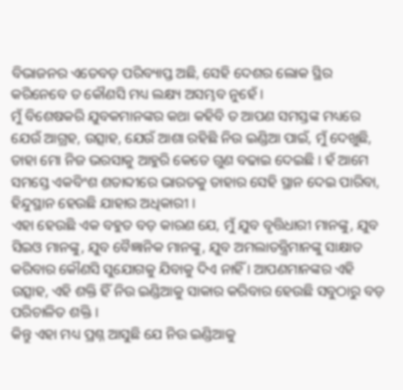ବିଭାଜନର ଏତେବଡ଼ ପରିବ୍ୟାପ୍ତ ଅଛି, ସେହି ଦେଶର ଲୋକ ସ୍ଥିର କରିନେବେ ତ କୌଣସି ମଧ୍ୟ ଲକ୍ଷ୍ୟ ଅସମ୍ଭବ ନୁହେଁ ।
ମୁଁ ବିଶେଷକରି ଯୁବକମାନଙ୍କର କଥା କହିବି ତ ଆପଣ ସମସ୍ତଙ୍କ ମଧ୍ୟରେ ଯେଉଁ ଆଗ୍ରହ, ଉତ୍ସାହ, ଯେଉଁ ଆଶା ରହିଛି ନିଉ ଇଣ୍ଡିଆ ପାଇଁ, ମୁଁ ଦେଖୁଛି, ତାହା ମୋ ନିଜ ଭରସାକୁ ଆହୁରି କେତେ ଗୁଣ ବଢାଇ ଦେଇଛି । ହଁ ଆମେ ସମସ୍ତେ ଏକବିଂଶ ଶତାବ୍ଦୀରେ ଭାରତକୁ ତାହାର ସେହି ସ୍ଥାନ ଦେଇ ପାରିବା, ହିନ୍ଦୁସ୍ଥାନ ହେଉଛି ଯାହାର ଅଧିକାରୀ ।
ଏହା ହେଉଛି ଏକ ବହୁତ ବଡ଼ କାରଣ ଯେ, ମୁଁ ଯୁବ ବୃତ୍ତିଧାରୀ ମାନଙ୍କୁ, ଯୁବ ସିଇଓ ମାନଙ୍କୁ, ଯୁବ ବୈଜ୍ଞାନିକ ମାନଙ୍କୁ, ଯୁବ ଅମଲାତନ୍ତ୍ରିମାନଙ୍କୁ ସାକ୍ଷାତ କରିବାର କୌଣସି ସୁଯୋଗକୁ ଯିବାକୁ ଦିଏ ନାହିଁ । ଆପଣମାନଙ୍କର ଏହି ଉତ୍ସାହ, ଏହି ଶକ୍ତି ହିଁ ନିଉ ଇଣ୍ଡିଆକୁ ସାକାର କରିବାର ହେଉଛି ସବୁଠାରୁ ବଡ଼ ପରିଚାଳିତ ଶକ୍ତି ।
କିନ୍ତୁ ଏହା ମଧ୍ୟ ପ୍ରଶ୍ନ ଆସୁଛି ଯେ ନିଉ ଇଣ୍ଡିଆକୁ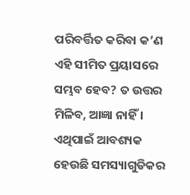ପରିବର୍ତ୍ତିତ କରିବା କ’ଣ ଏହି ସୀମିତ ପ୍ରୟାସରେ ସମ୍ଭବ ହେବ? ତ ଉତ୍ତର ମିଳିବ, ଆଜ୍ଞା ନାହିଁ । ଏଥିପାଇଁ ଆବଶ୍ୟକ ହେଉଛି ସମସ୍ୟାଗୁଡିକର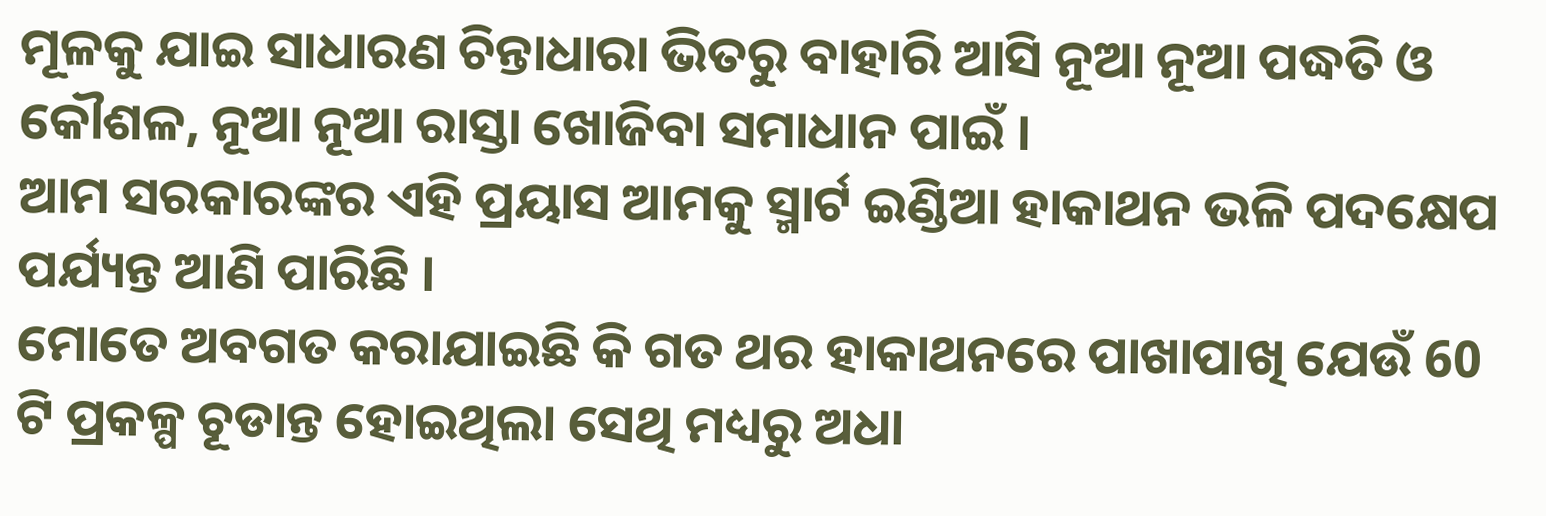ମୂଳକୁ ଯାଇ ସାଧାରଣ ଚିନ୍ତାଧାରା ଭିତରୁ ବାହାରି ଆସି ନୂଆ ନୂଆ ପଦ୍ଧତି ଓ କୌଶଳ, ନୂଆ ନୂଆ ରାସ୍ତା ଖୋଜିବା ସମାଧାନ ପାଇଁ ।
ଆମ ସରକାରଙ୍କର ଏହି ପ୍ରୟାସ ଆମକୁ ସ୍ମାର୍ଟ ଇଣ୍ଡିଆ ହାକାଥନ ଭଳି ପଦକ୍ଷେପ ପର୍ଯ୍ୟନ୍ତ ଆଣି ପାରିଛି ।
ମୋତେ ଅବଗତ କରାଯାଇଛି କି ଗତ ଥର ହାକାଥନରେ ପାଖାପାଖି ଯେଉଁ 60 ଟି ପ୍ରକଳ୍ପ ଚୂଡାନ୍ତ ହୋଇଥିଲା ସେଥି ମଧ୍ୟରୁ ଅଧା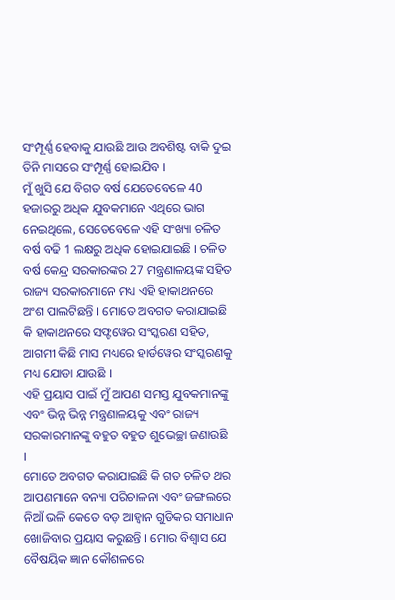ସଂମ୍ପୂର୍ଣ୍ଣ ହେବାକୁ ଯାଉଛି ଆଉ ଅବଶିଷ୍ଟ ବାକି ଦୁଇ ତିନି ମାସରେ ସଂମ୍ପୂର୍ଣ୍ଣ ହୋଇଯିବ ।
ମୁଁ ଖୁସି ଯେ ବିଗତ ବର୍ଷ ଯେତେବେଳେ 40 ହଜାରରୁ ଅଧିକ ଯୁବକମାନେ ଏଥିରେ ଭାଗ ନେଇଥିଲେ, ସେତେବେଳେ ଏହି ସଂଖ୍ୟା ଚଳିତ ବର୍ଷ ବଢି 1 ଲକ୍ଷରୁ ଅଧିକ ହୋଇଯାଇଛି । ଚଳିତ ବର୍ଷ କେନ୍ଦ୍ର ସରକାରଙ୍କର 27 ମନ୍ତ୍ରଣାଳୟଙ୍କ ସହିତ ରାଜ୍ୟ ସରକାରମାନେ ମଧ୍ୟ ଏହି ହାକାଥନରେ ଅଂଶ ପାଲଟିଛନ୍ତି । ମୋତେ ଅବଗତ କରାଯାଇଛି କି ହାକାଥନରେ ସଫ୍ଟୱେର ସଂସ୍କରଣ ସହିତ, ଆଗମୀ କିଛି ମାସ ମଧ୍ୟରେ ହାର୍ଡୱେର ସଂସ୍କରଣକୁ ମଧ୍ୟ ଯୋଡା ଯାଉଛି ।
ଏହି ପ୍ରୟାସ ପାଇଁ ମୁଁ ଆପଣ ସମସ୍ତ ଯୁବକମାନଙ୍କୁ ଏବଂ ଭିନ୍ନ ଭିନ୍ନ ମନ୍ତ୍ରଣାଳୟକୁ ଏବଂ ରାଜ୍ୟ ସରକାରମାନଙ୍କୁ ବହୁତ ବହୁତ ଶୁଭେଚ୍ଛା ଜଣାଉଛି ।
ମୋତେ ଅବଗତ କରାଯାଇଛି କି ଗତ ଚଳିତ ଥର ଆପଣମାନେ ବନ୍ୟା ପରିଚାଳନା ଏବଂ ଜଙ୍ଗଲରେ ନିଆଁ ଭଳି କେତେ ବଡ଼ ଆହ୍ୱାନ ଗୁଡିକର ସମାଧାନ ଖୋଜିବାର ପ୍ରୟାସ କରୁଛନ୍ତି । ମୋର ବିଶ୍ୱାସ ଯେ ବୈଷୟିକ ଜ୍ଞାନ କୌଶଳରେ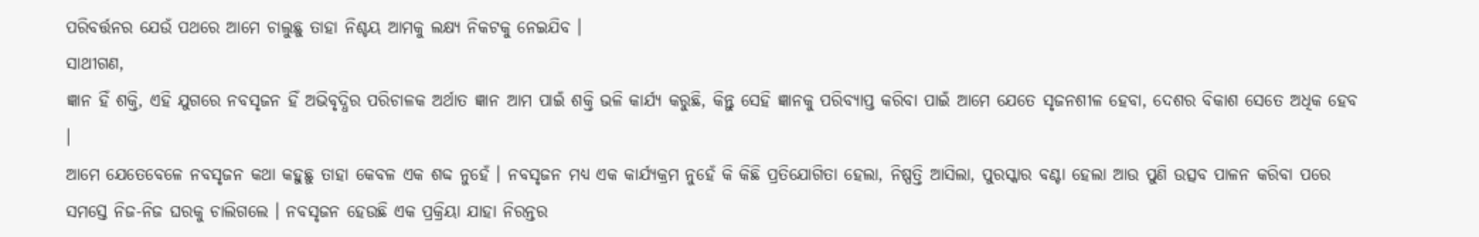ପରିବର୍ତ୍ତନର ଯେଉଁ ପଥରେ ଆମେ ଚାଲୁଛୁ ତାହା ନିଶ୍ଚୟ ଆମକୁ ଲକ୍ଷ୍ୟ ନିକଟକୁ ନେଇଯିବ ।
ସାଥୀଗଣ,
ଜ୍ଞାନ ହିଁ ଶକ୍ତି, ଏହି ଯୁଗରେ ନବସୃଜନ ହିଁ ଅଭିବୃଦ୍ଧିର ପରିଚାଳକ ଅର୍ଥାତ ଜ୍ଞାନ ଆମ ପାଇଁ ଶକ୍ତି ଭଳି କାର୍ଯ୍ୟ କରୁଛି, କିନ୍ତୁ ସେହି ଜ୍ଞାନକୁ ପରିବ୍ୟାପ୍ତ କରିବା ପାଇଁ ଆମେ ଯେତେ ସୃଜନଶୀଳ ହେବା, ଦେଶର ବିକାଶ ସେତେ ଅଧିକ ହେବ ।
ଆମେ ଯେତେବେଳେ ନବସୃଜନ କଥା କହୁଛୁ ତାହା କେବଳ ଏକ ଶବ୍ଦ ନୁହେଁ । ନବସୃଜନ ମଧ୍ୟ ଏକ କାର୍ଯ୍ୟକ୍ରମ ନୁହେଁ କି କିଛି ପ୍ରତିଯୋଗିତା ହେଲା, ନିଷ୍ପତ୍ତି ଆସିଲା, ପୁରସ୍କାର ବଣ୍ଟା ହେଲା ଆଉ ପୁଣି ଉତ୍ସବ ପାଳନ କରିବା ପରେ ସମସ୍ତେ ନିଜ-ନିଜ ଘରକୁ ଚାଲିଗଲେ । ନବସୃଜନ ହେଉଛି ଏକ ପ୍ରକ୍ରିୟା ଯାହା ନିରନ୍ତର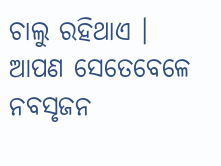ଚାଲୁ ରହିଥାଏ । ଆପଣ ସେତେବେଳେ ନବସୃଜନ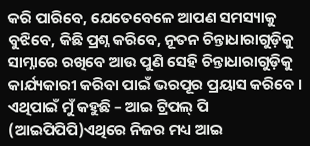କରି ପାରିବେ, ଯେତେବେଳେ ଆପଣ ସମସ୍ୟାକୁ ବୁଝିବେ, କିଛି ପ୍ରଶ୍ନ କରିବେ, ନୂତନ ଚିନ୍ତାଧାରାଗୁଡ଼ିକୁ ସାମ୍ନାରେ ରଖିବେ ଆଉ ପୁଣି ସେହି ଚିନ୍ତାଧାରାଗୁଡ଼ିକୁ କାର୍ଯ୍ୟକାରୀ କରିବା ପାଇଁ ଭରପୂର ପ୍ରୟାସ କରିବେ ।
ଏଥିପାଇଁ ମୁଁ କହୁଛି – ଆଇ ଟ୍ରିପଲ୍ ପି (ଆଇପିପିପି)ଏଥିରେ ନିଜର ମଧ୍ୟ ଆଇ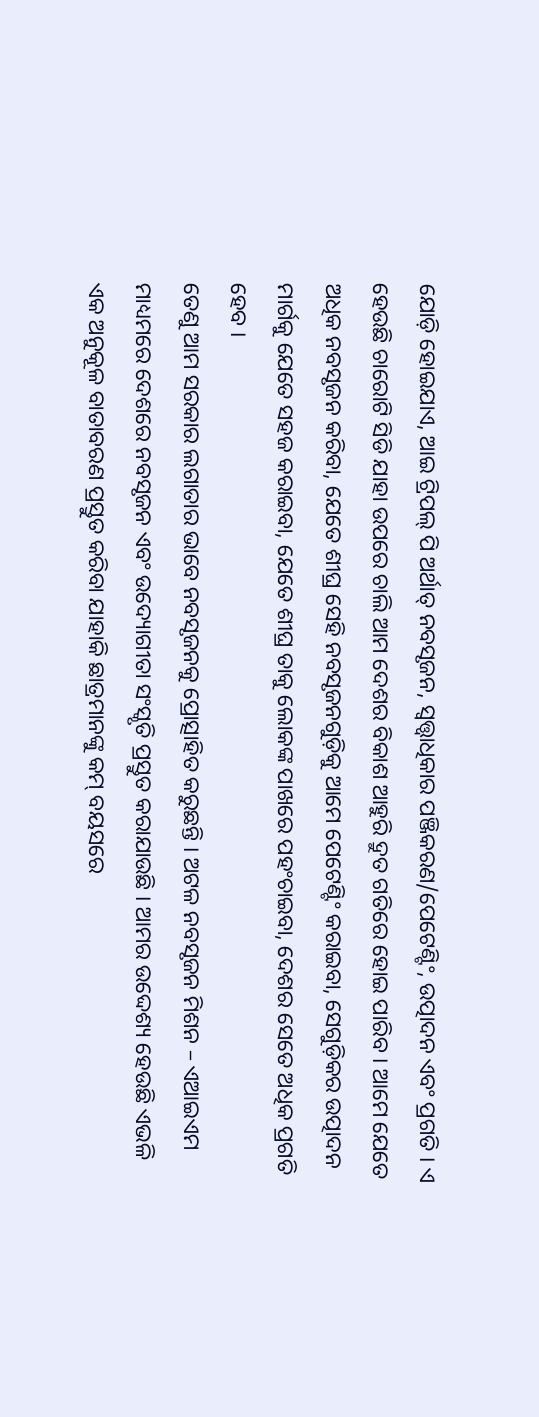ଯୋଡ଼ି ହୋଇଯାଏ, ଆଇ ଟ୍ରିପଲ୍ ପି ଅର୍ଥାତ୍ ନବସୃଜନ, ସ୍ଵତ୍ତ୍ଵାଧିକାର ପଞ୍ଜିକରଣ/ପେଟେଣ୍ଟିଂ, ଉତ୍ପାଦନ ଏବଂ ପ୍ରଗତି । ଏ ହେଉଛି ଚାରୋଟି ସିଡି ଯାହା ଉପରେ ଚାଲି ଆମ ଦେଶର ବିକାଶ ଆହୁରି ଦ୍ରୁତ ଗତିରେ ହୋଇ ପାରିବ । ଆମେ ଯେତେ ଅଧିକ ନବସୃଜନ କରିବା, ଯେତେ ଶୀଘ୍ର ସେହି ନବସୃଜନଗୁଡ଼ିକୁ ଆମେ ପେଟେଣ୍ଟିଂ କରାଇବା, ସେଗୁଡ଼ିକର ଉତ୍ପାଦନ ମାର୍ଗକୁ ଯେତେ ସହଜ କରାଇବା, ଯେତେ ଶୀଘ୍ର ତାକୁ ଲୋକଙ୍କ ପାଖରେ ପହଂଚାଇବା, ଦେଶର ସେତେ ଅଧିକ ପ୍ରଗତି ହେବ ।
ତେଣୁ ଆମ ସରକାର ଲଗାତାର ଭାବେ ନବସୃଜନକୁ ପ୍ରୋତ୍ସାହିତ କରୁଛନ୍ତି । ଅଟଳ ନବସୃଜନ ମିଶନ – ଏଆଇଏମ ମାଧ୍ୟମରେ ଦେଶରେ ନବସୃଜନ ଏବଂ ଉଦ୍ୟୋଗୀତା ସଂସ୍କୃତି ପ୍ରସ୍ତୁତ କରାଯାଉଛି । ଆମର ଉଦ୍ଦେଶ୍ୟ ହେଉଛି ଏଭଳି ଏକ ଅନୁକୂଳ ବାତାବରଣ ପ୍ରସ୍ତୁତ କରିବା ଯାହାକି ଛାତ୍ରମାନଙ୍କୁ କମ୍ ବୟସରେ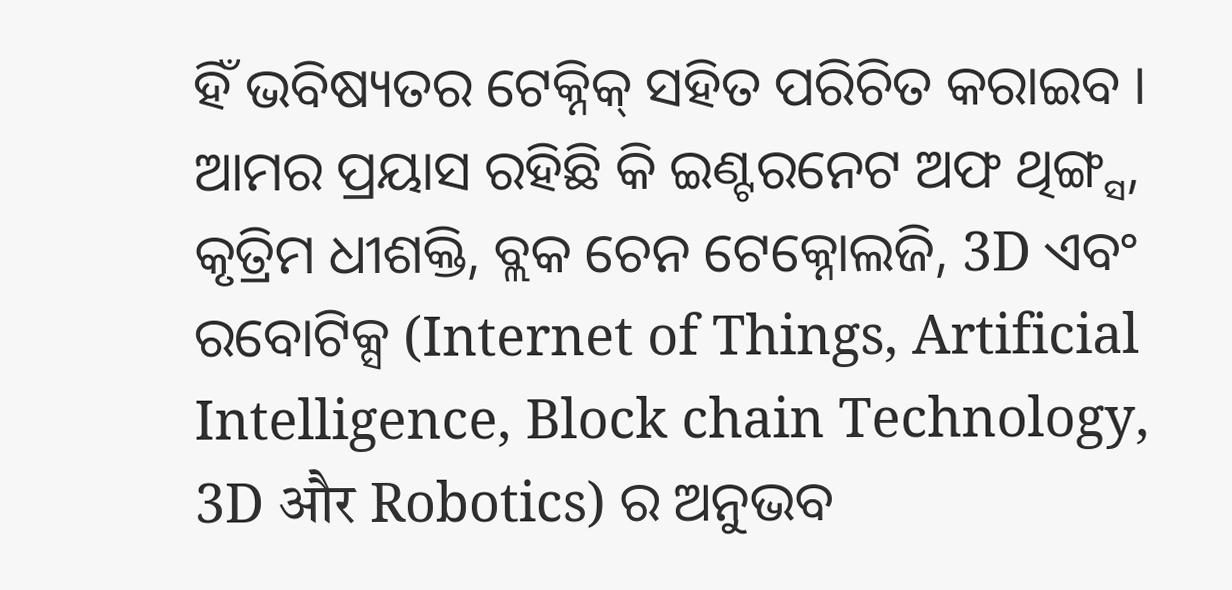ହିଁ ଭବିଷ୍ୟତର ଟେକ୍ନିକ୍ ସହିତ ପରିଚିତ କରାଇବ । ଆମର ପ୍ରୟାସ ରହିଛି କି ଇଣ୍ଟରନେଟ ଅଫ ଥିଙ୍ଗ୍ସ, କୃତ୍ରିମ ଧୀଶକ୍ତି, ବ୍ଲକ ଚେନ ଟେକ୍ନୋଲଜି, 3D ଏବଂ ରବୋଟିକ୍ସ (Internet of Things, Artificial Intelligence, Block chain Technology, 3D और Robotics) ର ଅନୁଭବ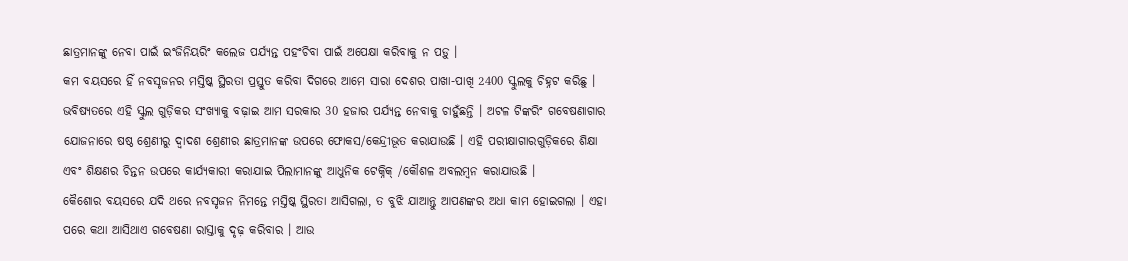ଛାତ୍ରମାନଙ୍କୁ ନେବା ପାଇଁ ଇଂଜିନିୟରିଂ କଲେଜ ପର୍ଯ୍ୟନ୍ତ ପହଂଚିବା ପାଇଁ ଅପେକ୍ଷା କରିବାକୁ ନ ପଡ଼ୁ ।
କମ ବୟସରେ ହିଁ ନବସୃଜନର ମସ୍ତିଷ୍କ ସ୍ଥିରତା ପ୍ରସ୍ତୁତ କରିବା ଦିଗରେ ଆମେ ସାରା ଦେଶର ପାଖା-ପାଖି 2400 ସ୍କୁଲକୁ ଚିହ୍ନଟ କରିଛୁ । ଭବିଷ୍ୟତରେ ଏହି ସ୍କୁଲ ଗୁଡ଼ିକର ସଂଖ୍ୟାକୁ ବଢ଼ାଇ ଆମ ସରକାର 30 ହଜାର ପର୍ଯ୍ୟନ୍ତ ନେବାକୁ ଚାହୁଁଛନ୍ତି । ଅଟଳ ଟିଙ୍କରିଂ ଗବେଷଣାଗାର ଯୋଜନାରେ ଷଷ୍ଠ ଶ୍ରେଣୀରୁ ଦ୍ୱାଦଶ ଶ୍ରେଣୀର ଛାତ୍ରମାନଙ୍କ ଉପରେ ଫୋକସ/କେନ୍ଦ୍ରୀଭୂତ କରାଯାଉଛି । ଏହି ପରୀକ୍ଷାଗାରଗୁଡ଼ିକରେ ଶିକ୍ଷା ଏବଂ ଶିକ୍ଷଣର ଚିନ୍ତନ ଉପରେ କାର୍ଯ୍ୟକାରୀ କରାଯାଇ ପିଲାମାନଙ୍କୁ ଆଧୁନିକ ଟେକ୍ନିକ୍ /କୌଶଳ ଅବଲମ୍ବନ କରାଯାଉଛି ।
କୈଶୋର ବୟସରେ ଯଦି ଥରେ ନବସୃଜନ ନିମନ୍ତେ ମସ୍ତିଷ୍କ ସ୍ଥିରତା ଆସିଗଲା, ତ ବୁଝି ଯାଆନ୍ତୁ ଆପଣଙ୍କର ଅଧା କାମ ହୋଇଗଲା । ଏହା ପରେ କଥା ଆସିଥାଏ ଗବେଷଣା ରାସ୍ତାକୁ ଦୃଢ଼ କରିବାର । ଆଉ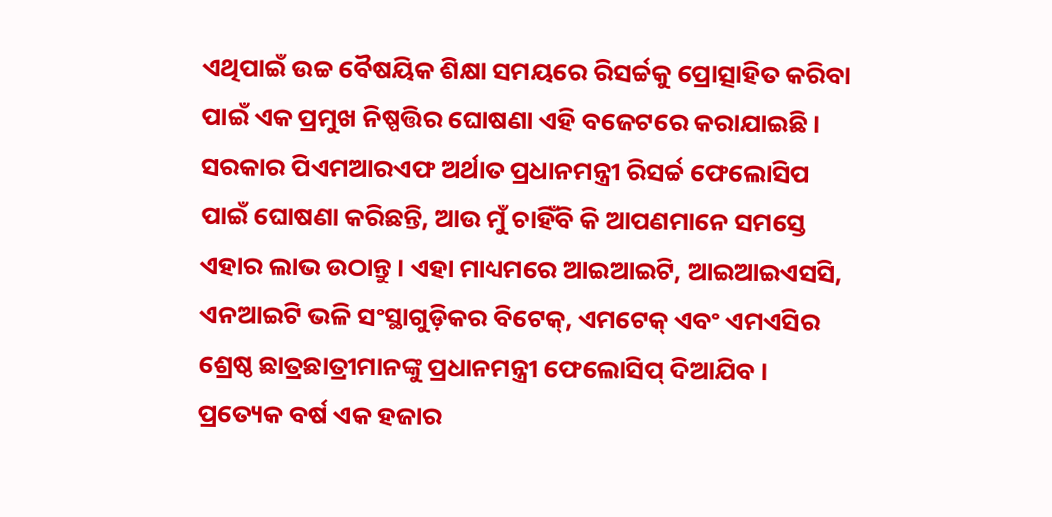ଏଥିପାଇଁ ଉଚ୍ଚ ବୈଷୟିକ ଶିକ୍ଷା ସମୟରେ ରିସର୍ଚ୍ଚକୁ ପ୍ରୋତ୍ସାହିତ କରିବା ପାଇଁ ଏକ ପ୍ରମୁଖ ନିଷ୍ପତ୍ତିର ଘୋଷଣା ଏହି ବଜେଟରେ କରାଯାଇଛି ।
ସରକାର ପିଏମଆରଏଫ ଅର୍ଥାତ ପ୍ରଧାନମନ୍ତ୍ରୀ ରିସର୍ଚ୍ଚ ଫେଲୋସିପ ପାଇଁ ଘୋଷଣା କରିଛନ୍ତି, ଆଉ ମୁଁ ଚାହିଁବି କି ଆପଣମାନେ ସମସ୍ତେ ଏହାର ଲାଭ ଉଠାନ୍ତୁ । ଏହା ମାଧ୍ୟମରେ ଆଇଆଇଟି, ଆଇଆଇଏସସି, ଏନଆଇଟି ଭଳି ସଂସ୍ଥାଗୁଡ଼ିକର ବିଟେକ୍, ଏମଟେକ୍ ଏବଂ ଏମଏସିର ଶ୍ରେଷ୍ଠ ଛାତ୍ରଛାତ୍ରୀମାନଙ୍କୁ ପ୍ରଧାନମନ୍ତ୍ରୀ ଫେଲୋସିପ୍ ଦିଆଯିବ । ପ୍ରତ୍ୟେକ ବର୍ଷ ଏକ ହଜାର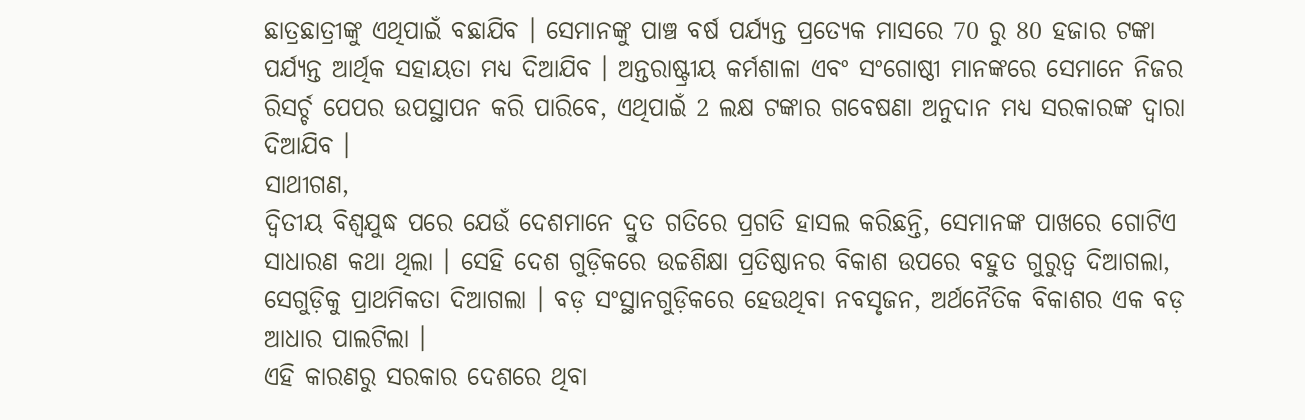ଛାତ୍ରଛାତ୍ରୀଙ୍କୁ ଏଥିପାଇଁ ବଛାଯିବ । ସେମାନଙ୍କୁ ପାଞ୍ଚ ବର୍ଷ ପର୍ଯ୍ୟନ୍ତ ପ୍ରତ୍ୟେକ ମାସରେ 70 ରୁ 80 ହଜାର ଟଙ୍କା ପର୍ଯ୍ୟନ୍ତ ଆର୍ଥିକ ସହାୟତା ମଧ୍ୟ ଦିଆଯିବ । ଅନ୍ତରାଷ୍ଟ୍ରୀୟ କର୍ମଶାଳା ଏବଂ ସଂଗୋଷ୍ଠୀ ମାନଙ୍କରେ ସେମାନେ ନିଜର ରିସର୍ଚ୍ଚ ପେପର ଉପସ୍ଥାପନ କରି ପାରିବେ, ଏଥିପାଇଁ 2 ଲକ୍ଷ ଟଙ୍କାର ଗବେଷଣା ଅନୁଦାନ ମଧ୍ୟ ସରକାରଙ୍କ ଦ୍ୱାରା ଦିଆଯିବ ।
ସାଥୀଗଣ,
ଦ୍ୱିତୀୟ ବିଶ୍ୱଯୁଦ୍ଧ ପରେ ଯେଉଁ ଦେଶମାନେ ଦ୍ରୁତ ଗତିରେ ପ୍ରଗତି ହାସଲ କରିଛନ୍ତି, ସେମାନଙ୍କ ପାଖରେ ଗୋଟିଏ ସାଧାରଣ କଥା ଥିଲା । ସେହି ଦେଶ ଗୁଡ଼ିକରେ ଉଚ୍ଚଶିକ୍ଷା ପ୍ରତିଷ୍ଠାନର ବିକାଶ ଉପରେ ବହୁତ ଗୁରୁତ୍ୱ ଦିଆଗଲା, ସେଗୁଡ଼ିକୁ ପ୍ରାଥମିକତା ଦିଆଗଲା । ବଡ଼ ସଂସ୍ଥାନଗୁଡ଼ିକରେ ହେଉଥିବା ନବସୃଜନ, ଅର୍ଥନୈତିକ ବିକାଶର ଏକ ବଡ଼ ଆଧାର ପାଲଟିଲା ।
ଏହି କାରଣରୁ ସରକାର ଦେଶରେ ଥିବା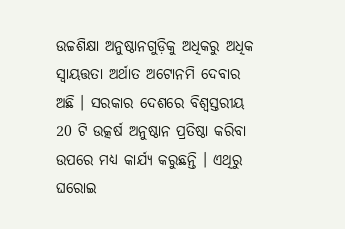ଉଚ୍ଚଶିକ୍ଷା ଅନୁଷ୍ଠାନଗୁଡ଼ିକୁ ଅଧିକରୁ ଅଧିକ ସ୍ୱାୟତ୍ତତା ଅର୍ଥାତ ଅଟୋନମି ଦେବାର ଅଛି । ସରକାର ଦେଶରେ ବିଶ୍ୱସ୍ତରୀୟ 20 ଟି ଉତ୍କର୍ଷ ଅନୁଷ୍ଠାନ ପ୍ରତିଷ୍ଠା କରିବା ଉପରେ ମଧ୍ୟ କାର୍ଯ୍ୟ କରୁଛନ୍ତି । ଏଥିରୁ ଘରୋଇ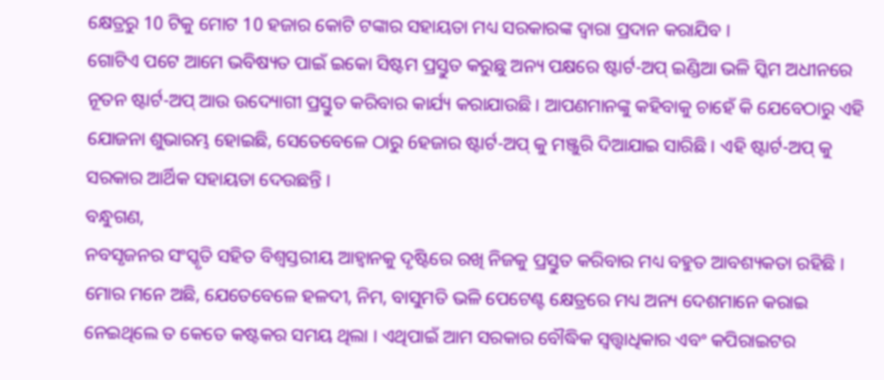କ୍ଷେତ୍ରରୁ 10 ଟିକୁ ମୋଟ 10 ହଜାର କୋଟି ଟଙ୍କାର ସହାୟତା ମଧ୍ୟ ସରକାରଙ୍କ ଦ୍ୱାରା ପ୍ରଦାନ କରାଯିବ ।
ଗୋଟିଏ ପଟେ ଆମେ ଭବିଷ୍ୟତ ପାଇଁ ଇକୋ ସିଷ୍ଟମ ପ୍ରସ୍ତୁତ କରୁଛୁ ଅନ୍ୟ ପକ୍ଷରେ ଷ୍ଟାର୍ଟ-ଅପ୍ ଇଣ୍ଡିଆ ଭଳି ସ୍କିମ ଅଧୀନରେ ନୂତନ ଷ୍ଟାର୍ଟ-ଅପ୍ ଆଉ ଉଦ୍ୟୋଗୀ ପ୍ରସ୍ତୁତ କରିବାର କାର୍ଯ୍ୟ କରାଯାଉଛି । ଆପଣମାନଙ୍କୁ କହିବାକୁ ଚାହେଁ କି ଯେବେଠାରୁ ଏହି ଯୋଜନା ଶୁଭାରମ୍ଭ ହୋଇଛି, ସେତେବେଳେ ଠାରୁ 6ହଜାର ଷ୍ଟାର୍ଟ-ଅପ୍ କୁ ମଞ୍ଜୁରି ଦିଆଯାଇ ସାରିଛି । ଏହି ଷ୍ଟାର୍ଟ-ଅପ୍ କୁ ସରକାର ଆର୍ଥିକ ସହାୟତା ଦେଉଛନ୍ତି ।
ବନ୍ଧୁଗଣ,
ନବସୃଜନର ସଂସ୍କୃତି ସହିତ ବିଶ୍ୱସ୍ତରୀୟ ଆହ୍ୱାନକୁ ଦୃଷ୍ଟିରେ ରଖି ନିଜକୁ ପ୍ରସ୍ତୁତ କରିବାର ମଧ୍ୟ ବହୁତ ଆବଶ୍ୟକତା ରହିଛି । ମୋର ମନେ ଅଛି, ଯେତେବେଳେ ହଳଦୀ, ନିମ, ବାସୁମତି ଭଳି ପେଟେଣ୍ଟ କ୍ଷେତ୍ରରେ ମଧ୍ୟ ଅନ୍ୟ ଦେଶମାନେ କରାଇ ନେଇଥିଲେ ତ କେତେ କଷ୍ଟକର ସମୟ ଥିଲା । ଏଥିପାଇଁ ଆମ ସରକାର ବୌଦ୍ଧିକ ସ୍ଵତ୍ତ୍ଵାଧିକାର ଏବଂ କପିରାଇଟର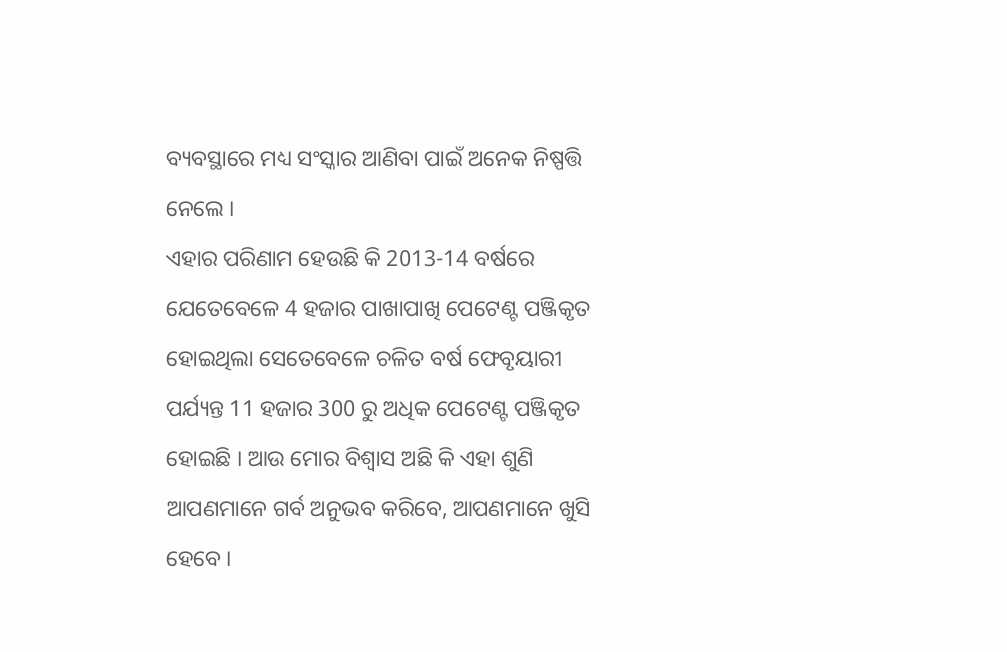ବ୍ୟବସ୍ଥାରେ ମଧ୍ୟ ସଂସ୍କାର ଆଣିବା ପାଇଁ ଅନେକ ନିଷ୍ପତ୍ତି ନେଲେ ।
ଏହାର ପରିଣାମ ହେଉଛି କି 2013-14 ବର୍ଷରେ ଯେତେବେଳେ 4 ହଜାର ପାଖାପାଖି ପେଟେଣ୍ଟ ପଞ୍ଜିକୃତ ହୋଇଥିଲା ସେତେବେଳେ ଚଳିତ ବର୍ଷ ଫେବୃୟାରୀ ପର୍ଯ୍ୟନ୍ତ 11 ହଜାର 300 ରୁ ଅଧିକ ପେଟେଣ୍ଟ ପଞ୍ଜିକୃତ ହୋଇଛି । ଆଉ ମୋର ବିଶ୍ୱାସ ଅଛି କି ଏହା ଶୁଣି ଆପଣମାନେ ଗର୍ବ ଅନୁଭବ କରିବେ, ଆପଣମାନେ ଖୁସି ହେବେ ।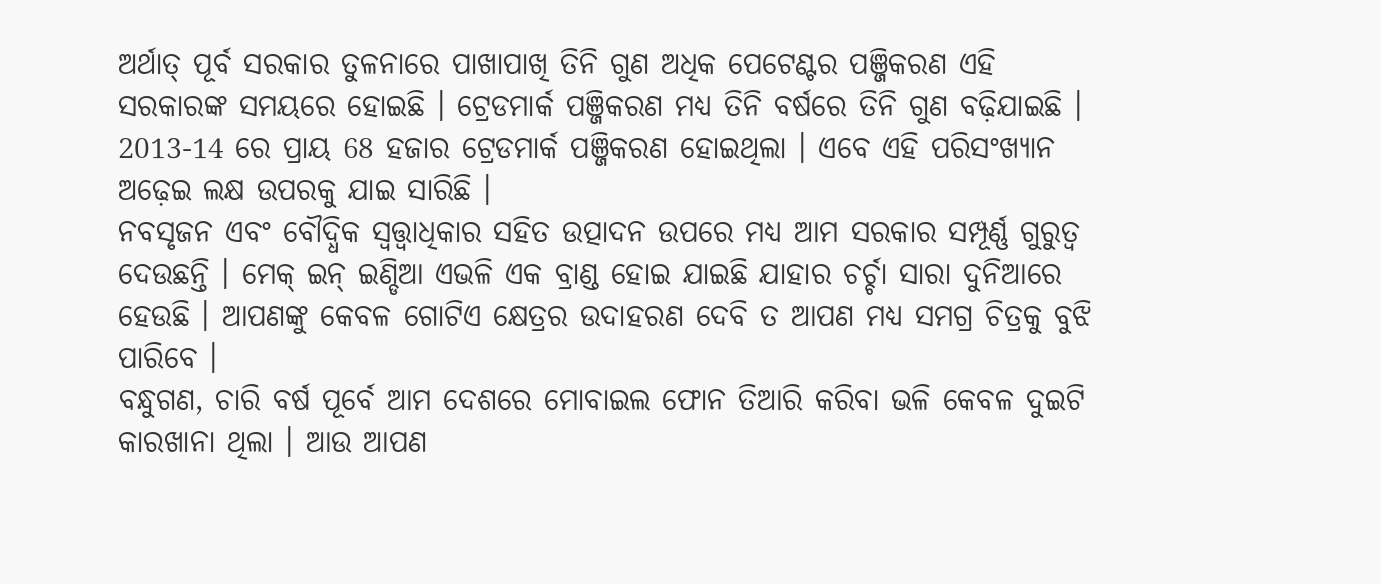ଅର୍ଥାତ୍ ପୂର୍ବ ସରକାର ତୁଳନାରେ ପାଖାପାଖି ତିନି ଗୁଣ ଅଧିକ ପେଟେଣ୍ଟର ପଞ୍ଜିକରଣ ଏହି ସରକାରଙ୍କ ସମୟରେ ହୋଇଛି । ଟ୍ରେଡମାର୍କ ପଞ୍ଜିକରଣ ମଧ୍ୟ ତିନି ବର୍ଷରେ ତିନି ଗୁଣ ବଢ଼ିଯାଇଛି । 2013-14 ରେ ପ୍ରାୟ 68 ହଜାର ଟ୍ରେଡମାର୍କ ପଞ୍ଜିକରଣ ହୋଇଥିଲା । ଏବେ ଏହି ପରିସଂଖ୍ୟାନ ଅଢ଼େଇ ଲକ୍ଷ ଉପରକୁ ଯାଇ ସାରିଛି ।
ନବସୃଜନ ଏବଂ ବୌଦ୍ଧିକ ସ୍ଵତ୍ତ୍ଵାଧିକାର ସହିତ ଉତ୍ପାଦନ ଉପରେ ମଧ୍ୟ ଆମ ସରକାର ସମ୍ପୂର୍ଣ୍ଣ ଗୁରୁତ୍ୱ ଦେଉଛନ୍ତି । ମେକ୍ ଇନ୍ ଇଣ୍ଡିଆ ଏଭଳି ଏକ ବ୍ରାଣ୍ଡ ହୋଇ ଯାଇଛି ଯାହାର ଚର୍ଚ୍ଚା ସାରା ଦୁନିଆରେ ହେଉଛି । ଆପଣଙ୍କୁ କେବଳ ଗୋଟିଏ କ୍ଷେତ୍ରର ଉଦାହରଣ ଦେବି ତ ଆପଣ ମଧ୍ୟ ସମଗ୍ର ଚିତ୍ରକୁ ବୁଝି ପାରିବେ ।
ବନ୍ଧୁଗଣ, ଚାରି ବର୍ଷ ପୂର୍ବେ ଆମ ଦେଶରେ ମୋବାଇଲ ଫୋନ ତିଆରି କରିବା ଭଳି କେବଳ ଦୁଇଟି କାରଖାନା ଥିଲା । ଆଉ ଆପଣ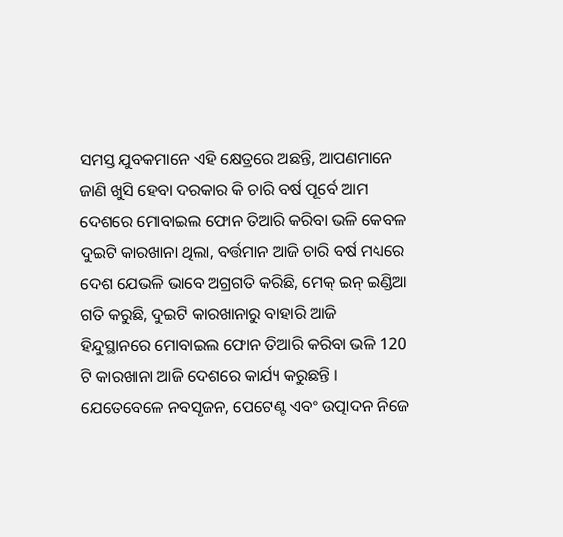ସମସ୍ତ ଯୁବକମାନେ ଏହି କ୍ଷେତ୍ରରେ ଅଛନ୍ତି, ଆପଣମାନେ ଜାଣି ଖୁସି ହେବା ଦରକାର କି ଚାରି ବର୍ଷ ପୂର୍ବେ ଆମ ଦେଶରେ ମୋବାଇଲ ଫୋନ ତିଆରି କରିବା ଭଳି କେବଳ ଦୁଇଟି କାରଖାନା ଥିଲା, ବର୍ତ୍ତମାନ ଆଜି ଚାରି ବର୍ଷ ମଧ୍ୟରେ ଦେଶ ଯେଭଳି ଭାବେ ଅଗ୍ରଗତି କରିଛି, ମେକ୍ ଇନ୍ ଇଣ୍ଡିଆ ଗତି କରୁଛି, ଦୁଇଟି କାରଖାନାରୁ ବାହାରି ଆଜି ହିନ୍ଦୁସ୍ଥାନରେ ମୋବାଇଲ ଫୋନ ତିଆରି କରିବା ଭଳି 120 ଟି କାରଖାନା ଆଜି ଦେଶରେ କାର୍ଯ୍ୟ କରୁଛନ୍ତି ।
ଯେତେବେଳେ ନବସୃଜନ, ପେଟେଣ୍ଟ ଏବଂ ଉତ୍ପାଦନ ନିଜେ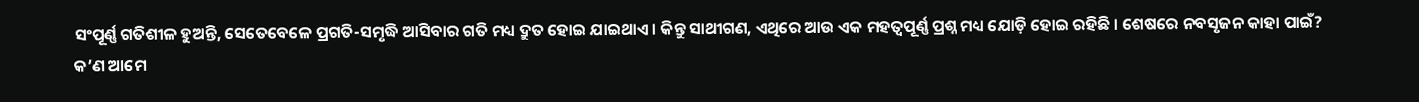ସଂପୂର୍ଣ୍ଣ ଗତିଶୀଳ ହୁଅନ୍ତି, ସେତେବେଳେ ପ୍ରଗତି-ସମୃଦ୍ଧି ଆସିବାର ଗତି ମଧ୍ୟ ଦ୍ରୁତ ହୋଇ ଯାଇଥାଏ । କିନ୍ତୁ ସାଥୀଗଣ, ଏଥିରେ ଆଉ ଏକ ମହତ୍ୱପୂର୍ଣ୍ଣ ପ୍ରଶ୍ନ ମଧ୍ୟ ଯୋଡ଼ି ହୋଇ ରହିଛି । ଶେଷରେ ନବସୃଜନ କାହା ପାଇଁ? କ’ଣ ଆମେ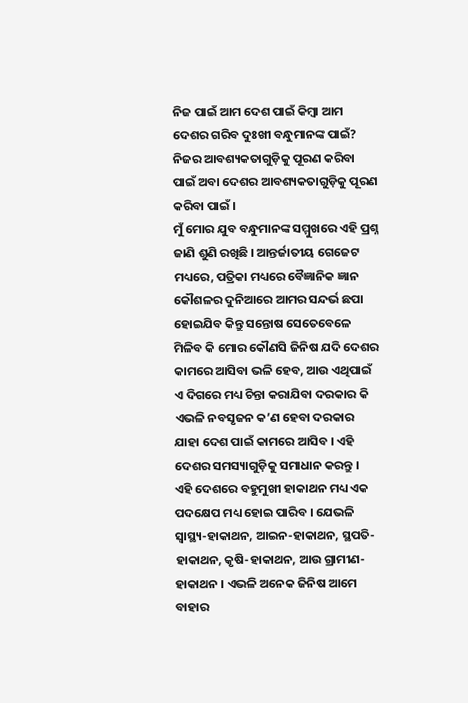ନିଜ ପାଇଁ ଆମ ଦେଶ ପାଇଁ କିମ୍ବା ଆମ ଦେଶର ଗରିବ ଦୁଃଖୀ ବନ୍ଧୁମାନଙ୍କ ପାଇଁ? ନିଜର ଆବଶ୍ୟକତାଗୁଡ଼ିକୁ ପୂରଣ କରିବା ପାଇଁ ଅବା ଦେଶର ଆବଶ୍ୟକତାଗୁଡ଼ିକୁ ପୂରଣ କରିବା ପାଇଁ ।
ମୁଁ ମୋର ଯୁବ ବନ୍ଧୁମାନଙ୍କ ସମ୍ମୁଖରେ ଏହି ପ୍ରଶ୍ନ ଜାଣି ଶୁଣି ରଖିଛି । ଆନ୍ତର୍ଜାତୀୟ ଗେଜେଟ ମଧ୍ୟରେ, ପତ୍ରିକା ମଧ୍ୟରେ ବୈଜ୍ଞାନିକ ଜ୍ଞାନ କୌଶଳର ଦୁନିଆରେ ଆମର ସନ୍ଦର୍ଭ ଛପା ହୋଇଯିବ କିନ୍ତୁ ସନ୍ତୋଷ ସେତେବେଳେ ମିଳିବ କି ମୋର କୌଣସି ଜିନିଷ ଯଦି ଦେଶର କାମରେ ଆସିବା ଭଳି ହେବ, ଆଉ ଏଥିପାଇଁ ଏ ଦିଗରେ ମଧ୍ୟ ଚିନ୍ତା କରାଯିବା ଦରକାର କି ଏଭଳି ନବସୃଜନ କ’ଣ ହେବା ଦରକାର ଯାହା ଦେଶ ପାଇଁ କାମରେ ଆସିବ । ଏହି ଦେଶର ସମସ୍ୟାଗୁଡ଼ିକୁ ସମାଧାନ କରନ୍ତୁ ।
ଏହି ଦେଶରେ ବହୁମୁଖୀ ହାକାଥନ ମଧ୍ୟ ଏକ ପଦକ୍ଷେପ ମଧ୍ୟ ହୋଇ ପାରିବ । ଯେଭଳି ସ୍ୱାସ୍ଥ୍ୟ-ହାକାଥନ, ଆଇନ-ହାକାଥନ, ସ୍ଥପତି-ହାକାଥନ, କୃଷି-ହାକାଥନ, ଆଉ ଗ୍ରାମୀଣ-ହାକାଥନ । ଏଭଳି ଅନେକ ଜିନିଷ ଆମେ ବାହାର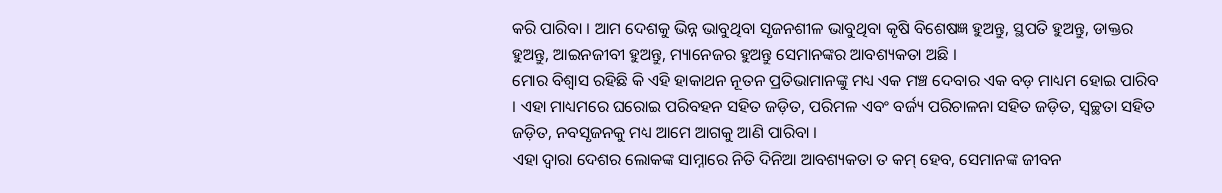କରି ପାରିବା । ଆମ ଦେଶକୁ ଭିନ୍ନ ଭାବୁଥିବା ସୃଜନଶୀଳ ଭାବୁଥିବା କୃଷି ବିଶେଷଜ୍ଞ ହୁଅନ୍ତୁ, ସ୍ଥପତି ହୁଅନ୍ତୁ, ଡାକ୍ତର ହୁଅନ୍ତୁ, ଆଇନଜୀବୀ ହୁଅନ୍ତୁ, ମ୍ୟାନେଜର ହୁଅନ୍ତୁ ସେମାନଙ୍କର ଆବଶ୍ୟକତା ଅଛି ।
ମୋର ବିଶ୍ୱାସ ରହିଛି କି ଏହି ହାକାଥନ ନୂତନ ପ୍ରତିଭାମାନଙ୍କୁ ମଧ୍ୟ ଏକ ମଞ୍ଚ ଦେବାର ଏକ ବଡ଼ ମାଧ୍ୟମ ହୋଇ ପାରିବ । ଏହା ମାଧ୍ୟମରେ ଘରୋଇ ପରିବହନ ସହିତ ଜଡ଼ିତ, ପରିମଳ ଏବଂ ବର୍ଜ୍ୟ ପରିଚାଳନା ସହିତ ଜଡ଼ିତ, ସ୍ୱଚ୍ଛତା ସହିତ ଜଡ଼ିତ, ନବସୃଜନକୁ ମଧ୍ୟ ଆମେ ଆଗକୁ ଆଣି ପାରିବା ।
ଏହା ଦ୍ୱାରା ଦେଶର ଲୋକଙ୍କ ସାମ୍ନାରେ ନିତି ଦିନିଆ ଆବଶ୍ୟକତା ତ କମ୍ ହେବ, ସେମାନଙ୍କ ଜୀବନ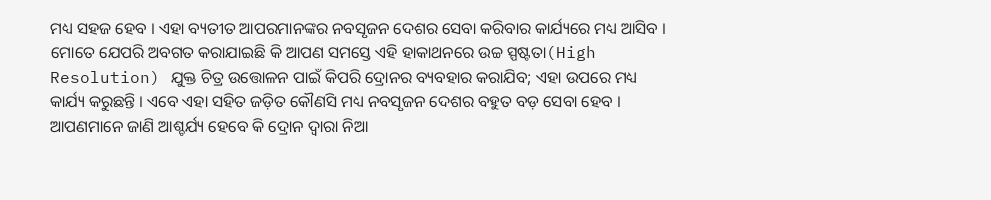ମଧ୍ୟ ସହଜ ହେବ । ଏହା ବ୍ୟତୀତ ଆପରମାନଙ୍କର ନବସୃଜନ ଦେଶର ସେବା କରିବାର କାର୍ଯ୍ୟରେ ମଧ୍ୟ ଆସିବ ।
ମୋତେ ଯେପରି ଅବଗତ କରାଯାଇଛି କି ଆପଣ ସମସ୍ତେ ଏହି ହାକାଥନରେ ଉଚ୍ଚ ସ୍ପଷ୍ଟତା(High Resolution) ଯୁକ୍ତ ଚିତ୍ର ଉତ୍ତୋଳନ ପାଇଁ କିପରି ଦ୍ରୋନର ବ୍ୟବହାର କରାଯିବ; ଏହା ଉପରେ ମଧ୍ୟ କାର୍ଯ୍ୟ କରୁଛନ୍ତି । ଏବେ ଏହା ସହିତ ଜଡ଼ିତ କୌଣସି ମଧ୍ୟ ନବସୃଜନ ଦେଶର ବହୁତ ବଡ଼ ସେବା ହେବ ।
ଆପଣମାନେ ଜାଣି ଆଶ୍ଚର୍ଯ୍ୟ ହେବେ କି ଦ୍ରୋନ ଦ୍ୱାରା ନିଆ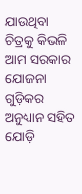ଯାଉଥିବା ଚିତ୍ରକୁ କିଭଳି ଆମ ସରକାର ଯୋଜନା ଗୁଡ଼ିକର ଅନୁଧ୍ୟାନ ସହିତ ଯୋଡ଼ି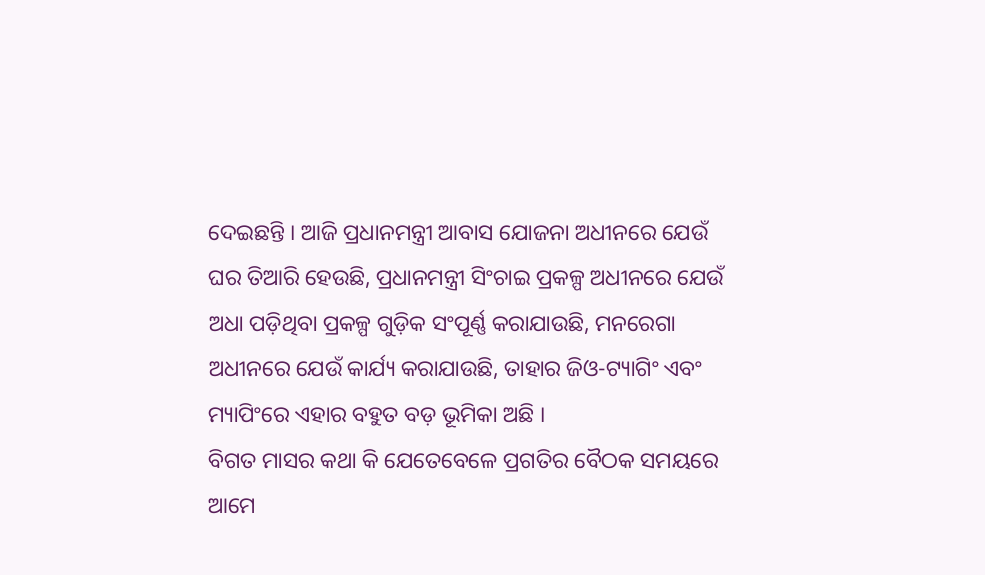ଦେଇଛନ୍ତି । ଆଜି ପ୍ରଧାନମନ୍ତ୍ରୀ ଆବାସ ଯୋଜନା ଅଧୀନରେ ଯେଉଁ ଘର ତିଆରି ହେଉଛି, ପ୍ରଧାନମନ୍ତ୍ରୀ ସିଂଚାଇ ପ୍ରକଳ୍ପ ଅଧୀନରେ ଯେଉଁ ଅଧା ପଡ଼ିଥିବା ପ୍ରକଳ୍ପ ଗୁଡ଼ିକ ସଂପୂର୍ଣ୍ଣ କରାଯାଉଛି, ମନରେଗା ଅଧୀନରେ ଯେଉଁ କାର୍ଯ୍ୟ କରାଯାଉଛି, ତାହାର ଜିଓ-ଟ୍ୟାଗିଂ ଏବଂ ମ୍ୟାପିଂରେ ଏହାର ବହୁତ ବଡ଼ ଭୂମିକା ଅଛି ।
ବିଗତ ମାସର କଥା କି ଯେତେବେଳେ ପ୍ରଗତିର ବୈଠକ ସମୟରେ ଆମେ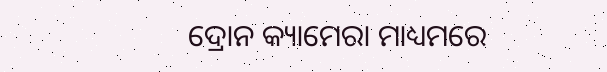ଦ୍ରୋନ କ୍ୟାମେରା ମାଧ୍ୟମରେ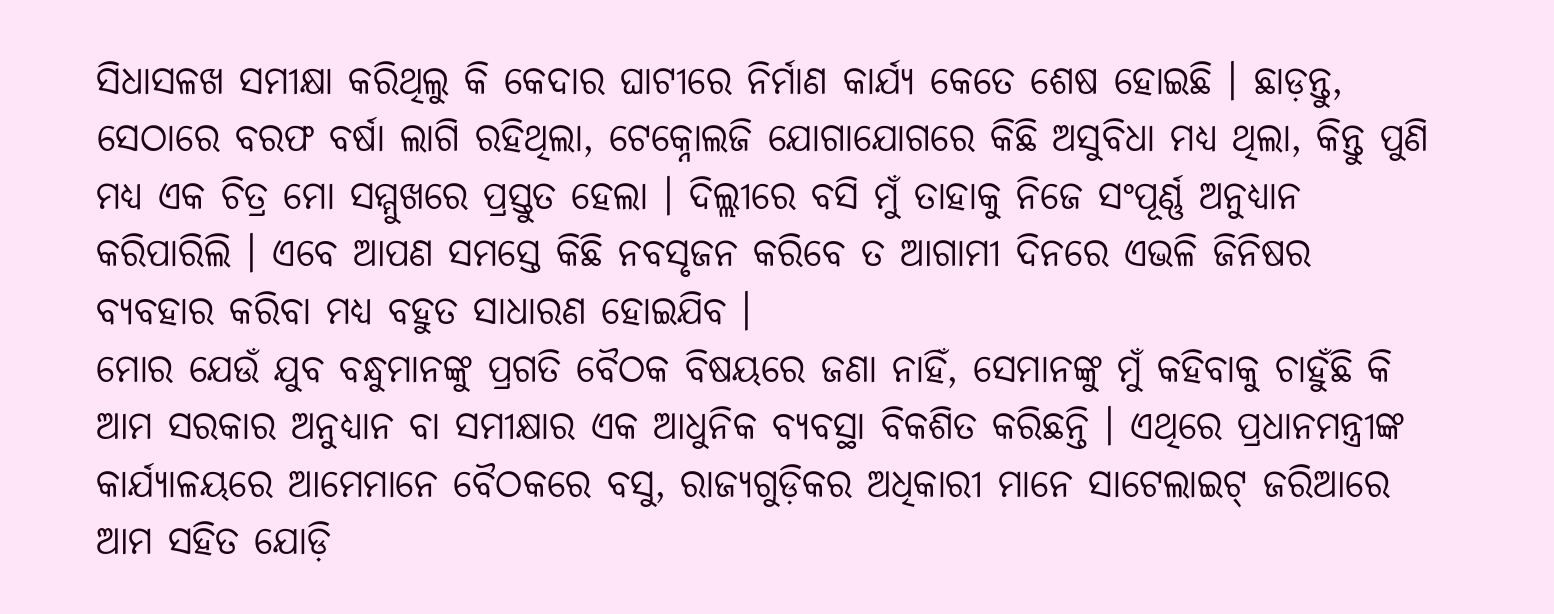ସିଧାସଳଖ ସମୀକ୍ଷା କରିଥିଲୁ କି କେଦାର ଘାଟୀରେ ନିର୍ମାଣ କାର୍ଯ୍ୟ କେତେ ଶେଷ ହୋଇଛି । ଛାଡ଼ନ୍ତୁ, ସେଠାରେ ବରଫ ବର୍ଷା ଲାଗି ରହିଥିଲା, ଟେକ୍ନୋଲଜି ଯୋଗାଯୋଗରେ କିଛି ଅସୁବିଧା ମଧ୍ୟ ଥିଲା, କିନ୍ତୁ ପୁଣି ମଧ୍ୟ ଏକ ଚିତ୍ର ମୋ ସମ୍ମୁଖରେ ପ୍ରସ୍ତୁତ ହେଲା । ଦିଲ୍ଲୀରେ ବସି ମୁଁ ତାହାକୁ ନିଜେ ସଂପୂର୍ଣ୍ଣ ଅନୁଧ୍ୟାନ କରିପାରିଲି । ଏବେ ଆପଣ ସମସ୍ତେ କିଛି ନବସୃଜନ କରିବେ ତ ଆଗାମୀ ଦିନରେ ଏଭଳି ଜିନିଷର ବ୍ୟବହାର କରିବା ମଧ୍ୟ ବହୁତ ସାଧାରଣ ହୋଇଯିବ ।
ମୋର ଯେଉଁ ଯୁବ ବନ୍ଧୁମାନଙ୍କୁ ପ୍ରଗତି ବୈଠକ ବିଷୟରେ ଜଣା ନାହିଁ, ସେମାନଙ୍କୁ ମୁଁ କହିବାକୁ ଚାହୁଁଛି କି ଆମ ସରକାର ଅନୁଧ୍ୟାନ ବା ସମୀକ୍ଷାର ଏକ ଆଧୁନିକ ବ୍ୟବସ୍ଥା ବିକଶିତ କରିଛନ୍ତି । ଏଥିରେ ପ୍ରଧାନମନ୍ତ୍ରୀଙ୍କ କାର୍ଯ୍ୟାଳୟରେ ଆମେମାନେ ବୈଠକରେ ବସୁ, ରାଜ୍ୟଗୁଡ଼ିକର ଅଧିକାରୀ ମାନେ ସାଟେଲାଇଟ୍ ଜରିଆରେ ଆମ ସହିତ ଯୋଡ଼ି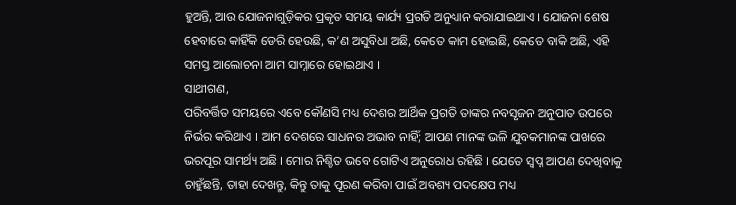ହୁଅନ୍ତି, ଆଉ ଯୋଜନାଗୁଡ଼ିକର ପ୍ରକୃତ ସମୟ କାର୍ଯ୍ୟ ପ୍ରଗତି ଅନୁଧ୍ୟାନ କରାଯାଇଥାଏ । ଯୋଜନା ଶେଷ ହେବାରେ କାହିଁକି ଡେରି ହେଉଛି, କ’ଣ ଅସୁବିଧା ଅଛି, କେତେ କାମ ହୋଇଛି, କେତେ ବାକି ଅଛି, ଏହି ସମସ୍ତ ଆଲୋଚନା ଆମ ସାମ୍ନାରେ ହୋଇଥାଏ ।
ସାଥୀଗଣ,
ପରିବର୍ତ୍ତିତ ସମୟରେ ଏବେ କୌଣସି ମଧ୍ୟ ଦେଶର ଆର୍ଥିକ ପ୍ରଗତି ତାଙ୍କର ନବସୃଜନ ଅନୁପାତ ଉପରେ ନିର୍ଭର କରିଥାଏ । ଆମ ଦେଶରେ ସାଧନର ଅଭାବ ନାହିଁ; ଆପଣ ମାନଙ୍କ ଭଳି ଯୁବକମାନଙ୍କ ପାଖରେ ଭରପୂର ସାମର୍ଥ୍ୟ ଅଛି । ମୋର ନିଶ୍ଚିତ ଭବେ ଗୋଟିଏ ଅନୁରୋଧ ରହିଛି । ଯେତେ ସ୍ୱପ୍ନ ଆପଣ ଦେଖିବାକୁ ଚାହୁଁଛନ୍ତି, ତାହା ଦେଖନ୍ତୁ, କିନ୍ତୁ ତାକୁ ପୂରଣ କରିବା ପାଇଁ ଅବଶ୍ୟ ପଦକ୍ଷେପ ମଧ୍ୟ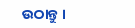ଉଠାନ୍ତୁ ।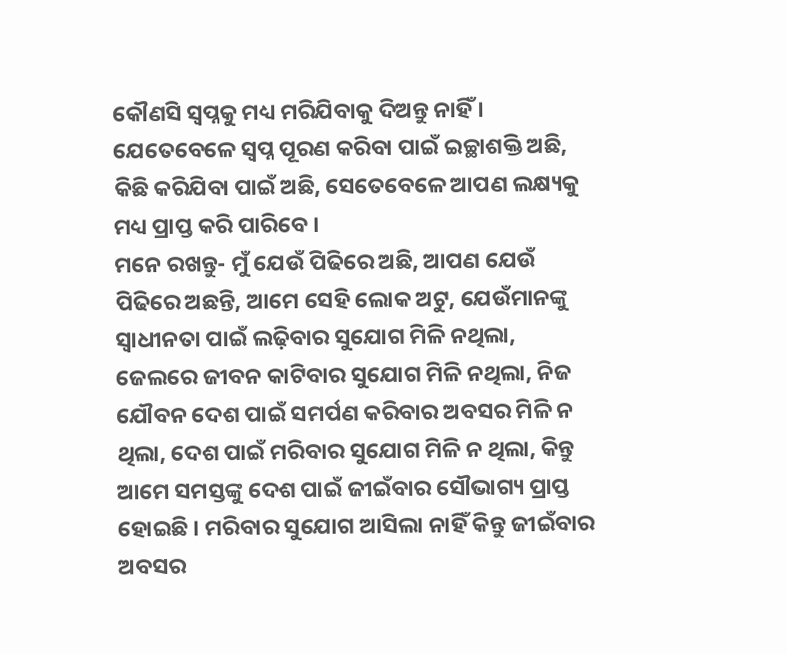କୌଣସି ସ୍ୱପ୍ନକୁ ମଧ୍ୟ ମରିଯିବାକୁ ଦିଅନ୍ତୁ ନାହିଁ । ଯେତେବେଳେ ସ୍ୱପ୍ନ ପୂରଣ କରିବା ପାଇଁ ଇଚ୍ଛାଶକ୍ତି ଅଛି, କିଛି କରିଯିବା ପାଇଁ ଅଛି, ସେତେବେଳେ ଆପଣ ଲକ୍ଷ୍ୟକୁ ମଧ୍ୟ ପ୍ରାପ୍ତ କରି ପାରିବେ ।
ମନେ ରଖନ୍ତୁ- ମୁଁ ଯେଉଁ ପିଢିରେ ଅଛି, ଆପଣ ଯେଉଁ ପିଢିରେ ଅଛନ୍ତି, ଆମେ ସେହି ଲୋକ ଅଟୁ, ଯେଉଁମାନଙ୍କୁ ସ୍ୱାଧୀନତା ପାଇଁ ଲଢ଼ିବାର ସୁଯୋଗ ମିଳି ନଥିଲା, ଜେଲରେ ଜୀବନ କାଟିବାର ସୁଯୋଗ ମିଳି ନଥିଲା, ନିଜ ଯୌବନ ଦେଶ ପାଇଁ ସମର୍ପଣ କରିବାର ଅବସର ମିଳି ନ ଥିଲା, ଦେଶ ପାଇଁ ମରିବାର ସୁଯୋଗ ମିଳି ନ ଥିଲା, କିନ୍ତୁ ଆମେ ସମସ୍ତଙ୍କୁ ଦେଶ ପାଇଁ ଜୀଇଁବାର ସୌଭାଗ୍ୟ ପ୍ରାପ୍ତ ହୋଇଛି । ମରିବାର ସୁଯୋଗ ଆସିଲା ନାହିଁ କିନ୍ତୁ ଜୀଇଁବାର ଅବସର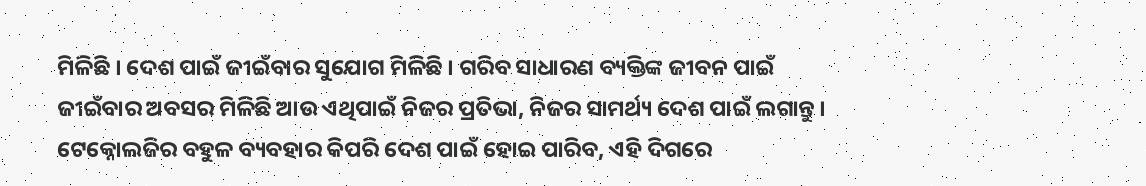ମିଳିଛି । ଦେଶ ପାଇଁ ଜୀଇଁବାର ସୁଯୋଗ ମିଳିଛି । ଗରିବ ସାଧାରଣ ବ୍ୟକ୍ତିଙ୍କ ଜୀବନ ପାଇଁ ଜୀଇଁବାର ଅବସର ମିଳିଛି ଆଉ ଏଥିପାଇଁ ନିଜର ପ୍ରତିଭା, ନିଜର ସାମର୍ଥ୍ୟ ଦେଶ ପାଇଁ ଲଗାନ୍ତୁ । ଟେକ୍ନୋଲଜିର ବହୁଳ ବ୍ୟବହାର କିପରି ଦେଶ ପାଇଁ ହୋଇ ପାରିବ, ଏହି ଦିଗରେ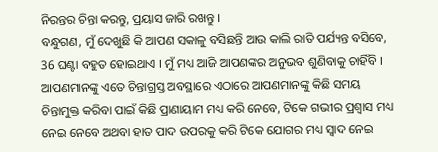ନିରନ୍ତର ଚିନ୍ତା କରନ୍ତୁ, ପ୍ରୟାସ ଜାରି ରଖନ୍ତୁ ।
ବନ୍ଧୁଗଣ, ମୁଁ ଦେଖୁଛି କି ଆପଣ ସକାଳୁ ବସିଛନ୍ତି ଆଉ କାଲି ରାତି ପର୍ଯ୍ୟନ୍ତ ବସିବେ, 36 ଘଣ୍ଟା ବହୁତ ହୋଇଥାଏ । ମୁଁ ମଧ୍ୟ ଆଜି ଆପଣଙ୍କର ଅନୁଭବ ଶୁଣିବାକୁ ଚାହିଁବି । ଆପଣମାନଙ୍କୁ ଏତେ ଚିନ୍ତାଗ୍ରସ୍ତ ଅବସ୍ଥାରେ ଏଠାରେ ଆପଣମାନଙ୍କୁ କିଛି ସମୟ ଚିନ୍ତାମୁକ୍ତ କରିବା ପାଇଁ କିଛି ପ୍ରାଣାୟାମ ମଧ୍ୟ କରି ନେବେ, ଟିକେ ଗଭୀର ପ୍ରଶ୍ୱାସ ମଧ୍ୟ ନେଇ ନେବେ ଅଥବା ହାତ ପାଦ ଉପରକୁ କରି ଟିକେ ଯୋଗର ମଧ୍ୟ ସ୍ୱାଦ ନେଇ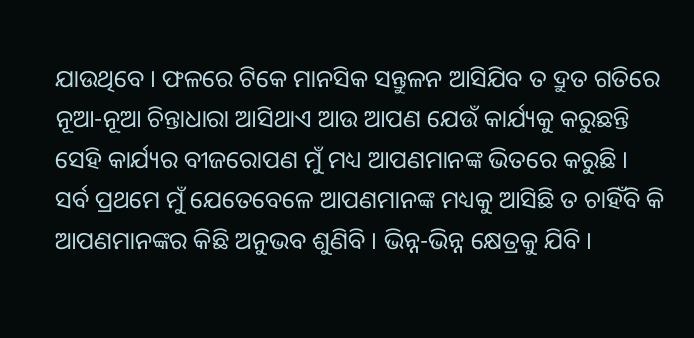ଯାଉଥିବେ । ଫଳରେ ଟିକେ ମାନସିକ ସନ୍ତୁଳନ ଆସିଯିବ ତ ଦ୍ରୁତ ଗତିରେ ନୂଆ-ନୂଆ ଚିନ୍ତାଧାରା ଆସିଥାଏ ଆଉ ଆପଣ ଯେଉଁ କାର୍ଯ୍ୟକୁ କରୁଛନ୍ତି ସେହି କାର୍ଯ୍ୟର ବୀଜରୋପଣ ମୁଁ ମଧ୍ୟ ଆପଣମାନଙ୍କ ଭିତରେ କରୁଛି ।
ସର୍ବ ପ୍ରଥମେ ମୁଁ ଯେତେବେଳେ ଆପଣମାନଙ୍କ ମଧ୍ୟକୁ ଆସିଛି ତ ଚାହିଁବି କି ଆପଣମାନଙ୍କର କିଛି ଅନୁଭବ ଶୁଣିବି । ଭିନ୍ନ-ଭିନ୍ନ କ୍ଷେତ୍ରକୁ ଯିବି ।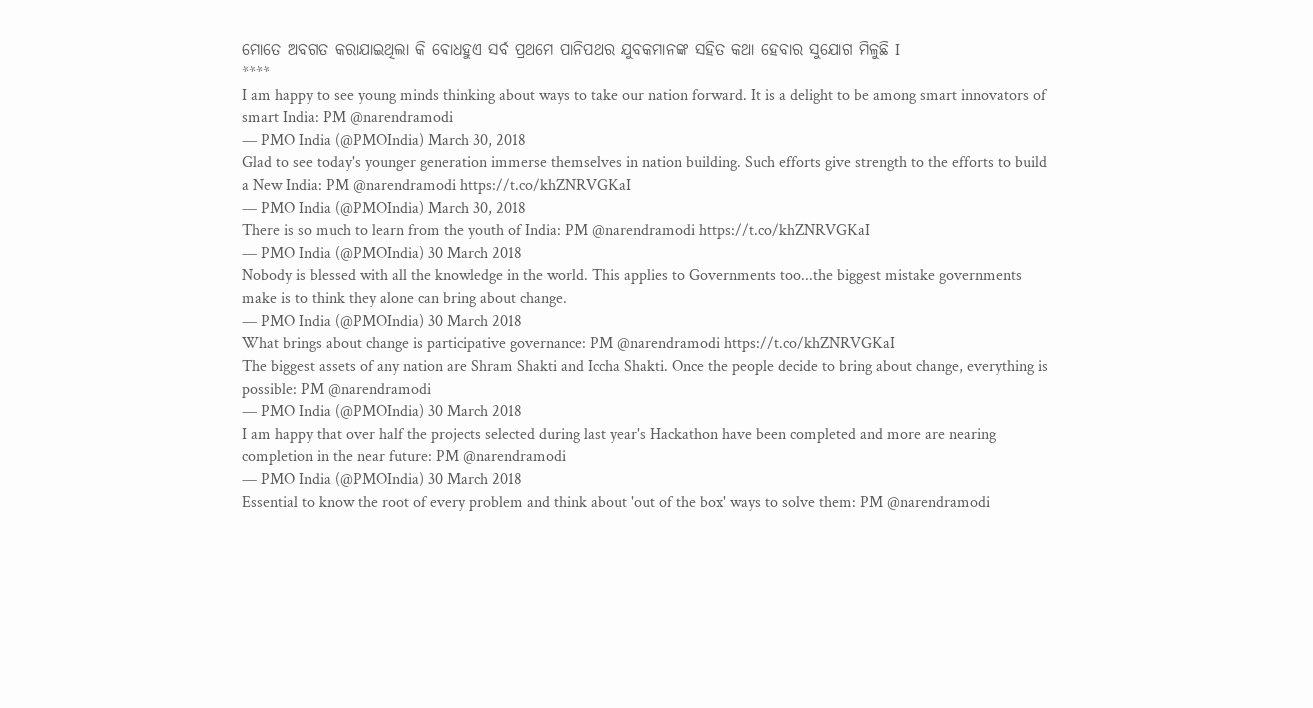ମୋତେ ଅବଗତ କରାଯାଇଥିଲା କି ବୋଧହୁଏ ସର୍ବ ପ୍ରଥମେ ପାନିପଥର ଯୁବକମାନଙ୍କ ସହିତ କଥା ହେବାର ସୁଯୋଗ ମିଳୁଛି I
****
I am happy to see young minds thinking about ways to take our nation forward. It is a delight to be among smart innovators of smart India: PM @narendramodi
— PMO India (@PMOIndia) March 30, 2018
Glad to see today's younger generation immerse themselves in nation building. Such efforts give strength to the efforts to build a New India: PM @narendramodi https://t.co/khZNRVGKaI
— PMO India (@PMOIndia) March 30, 2018
There is so much to learn from the youth of India: PM @narendramodi https://t.co/khZNRVGKaI
— PMO India (@PMOIndia) 30 March 2018
Nobody is blessed with all the knowledge in the world. This applies to Governments too...the biggest mistake governments make is to think they alone can bring about change.
— PMO India (@PMOIndia) 30 March 2018
What brings about change is participative governance: PM @narendramodi https://t.co/khZNRVGKaI
The biggest assets of any nation are Shram Shakti and Iccha Shakti. Once the people decide to bring about change, everything is possible: PM @narendramodi
— PMO India (@PMOIndia) 30 March 2018
I am happy that over half the projects selected during last year's Hackathon have been completed and more are nearing completion in the near future: PM @narendramodi
— PMO India (@PMOIndia) 30 March 2018
Essential to know the root of every problem and think about 'out of the box' ways to solve them: PM @narendramodi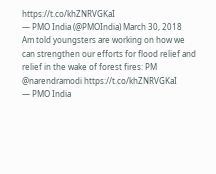https://t.co/khZNRVGKaI
— PMO India (@PMOIndia) March 30, 2018
Am told youngsters are working on how we can strengthen our efforts for flood relief and relief in the wake of forest fires: PM @narendramodi https://t.co/khZNRVGKaI
— PMO India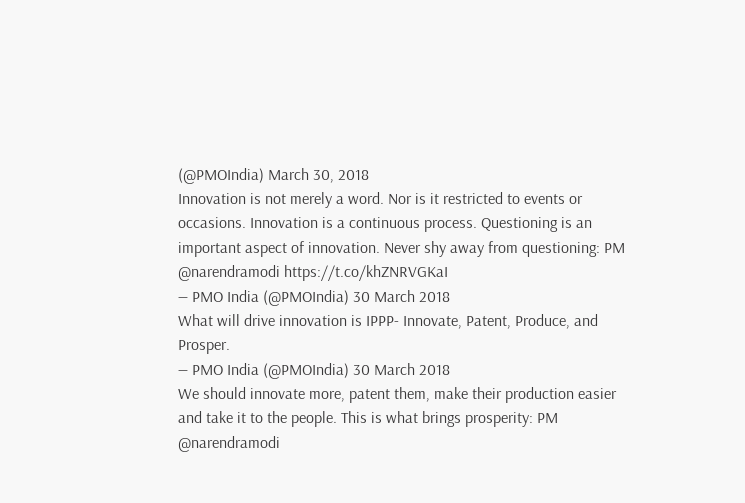(@PMOIndia) March 30, 2018
Innovation is not merely a word. Nor is it restricted to events or occasions. Innovation is a continuous process. Questioning is an important aspect of innovation. Never shy away from questioning: PM @narendramodi https://t.co/khZNRVGKaI
— PMO India (@PMOIndia) 30 March 2018
What will drive innovation is IPPP- Innovate, Patent, Produce, and Prosper.
— PMO India (@PMOIndia) 30 March 2018
We should innovate more, patent them, make their production easier and take it to the people. This is what brings prosperity: PM @narendramodi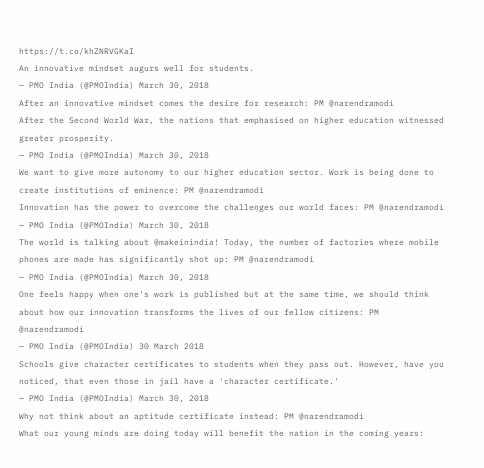https://t.co/khZNRVGKaI
An innovative mindset augurs well for students.
— PMO India (@PMOIndia) March 30, 2018
After an innovative mindset comes the desire for research: PM @narendramodi
After the Second World War, the nations that emphasised on higher education witnessed greater prosperity.
— PMO India (@PMOIndia) March 30, 2018
We want to give more autonomy to our higher education sector. Work is being done to create institutions of eminence: PM @narendramodi
Innovation has the power to overcome the challenges our world faces: PM @narendramodi
— PMO India (@PMOIndia) March 30, 2018
The world is talking about @makeinindia! Today, the number of factories where mobile phones are made has significantly shot up: PM @narendramodi
— PMO India (@PMOIndia) March 30, 2018
One feels happy when one's work is published but at the same time, we should think about how our innovation transforms the lives of our fellow citizens: PM @narendramodi
— PMO India (@PMOIndia) 30 March 2018
Schools give character certificates to students when they pass out. However, have you noticed, that even those in jail have a 'character certificate.'
— PMO India (@PMOIndia) March 30, 2018
Why not think about an aptitude certificate instead: PM @narendramodi
What our young minds are doing today will benefit the nation in the coming years: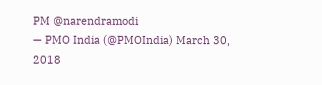PM @narendramodi
— PMO India (@PMOIndia) March 30, 2018